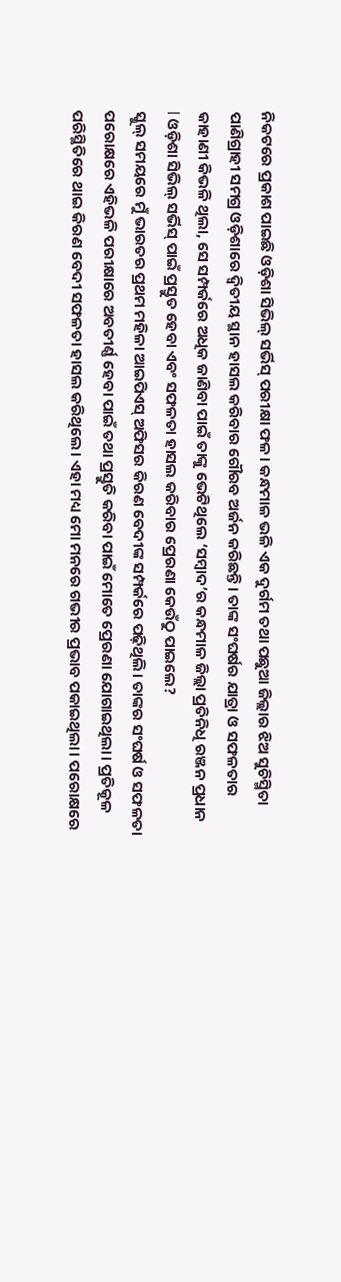ନିକଟରେ ପ୍ରକାଶ ପାଇଛି ଓଡ଼ିଶା ସିଭିଲ୍ ସର୍ଭିସ୍ ପରୀକ୍ଷା ଫଳ। କନ୍ଧମାଳ ଭଳି ଏକ ଦୁର୍ଗମ ତଥା ପଛୁଆ ଜିଲ୍ଲାର ଝିଅ ସୁଚିସ୍ମିତା ପାଣିଗ୍ରାହୀ ସମଗ୍ର ଓଡ଼ିଶାରେ ଦ୍ବିତୀୟ ସ୍ଥାନ ହାସଲ କରିବାର ଗୌରବ ଅର୍ଜନ କରିଛନ୍ତି। ତାଙ୍କ ସଂଘର୍ଷର ଯାତ୍ରା ଓ ସଫଳତାର କାହାଣୀ କିଭଳି ଥିଲା, ସେ ସମ୍ପର୍କରେ ଅଧିକ ଜାଣିବା ପାଇଁ ତାଙ୍କୁ ଭେଟିଥିଲେ ‘ସମ୍ବାଦ’ର କନ୍ଧମାଳ ଜିଲ୍ଲା ପ୍ରତିନିଧି ରଞ୍ଜନ ପ୍ରଧାନ
l ଓଡ଼ିଶା ସିଭିଲ୍ ସର୍ଭିସ୍ ପାଇଁ ପ୍ରସ୍ତୁତ ହେବା ଏବଂ ସଫଳତା ହାସଲ କରିବାର ପ୍ରେରଣା କେଉଁଠୁ ପାଇଲେ?
ସ୍କୁଲ୍ ସମୟରେ ମୁଁ ଭାରତର ପ୍ରଥମ ମହିଳା ଆଇପିଏସ୍ ଅଫିସର କିରଣ ବେଦୀଙ୍କ ସମ୍ପର୍କରେ ପଢ଼ିଥିଲି। ତାଙ୍କର ସଂଘର୍ଷ ଓ ସଫଳତା ପରୋକ୍ଷରେ ଏହିଭଳି ପରୀକ୍ଷାରେ ଅବତୀର୍ଣ୍ଣ ହେବା ପାଇଁ ତଥା ପ୍ରସ୍ତୁତି କରିବା ପାଇଁ ମୋତେ ପ୍ରେରଣା ଯୋଗାଇଥିଲା। ପ୍ରତିକୂଳ ପରିସ୍ଥିତିରେ ଥାଇ କିରଣ ବେଦୀ ସଫଳତା ହାସଲ କରିଥିଲେ। ଏହା ମଧ୍ୟ ମୋ ମନରେ ଗଭୀର ପ୍ରଭାବ ପକାଇଥିଲା। ପରୋକ୍ଷରେ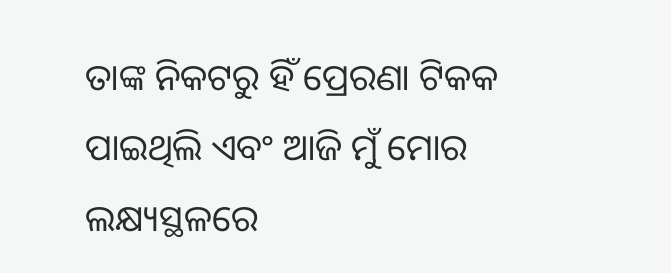ତାଙ୍କ ନିକଟରୁ ହିଁ ପ୍ରେରଣା ଟିକକ ପାଇଥିଲି ଏବଂ ଆଜି ମୁଁ ମୋର ଲକ୍ଷ୍ୟସ୍ଥଳରେ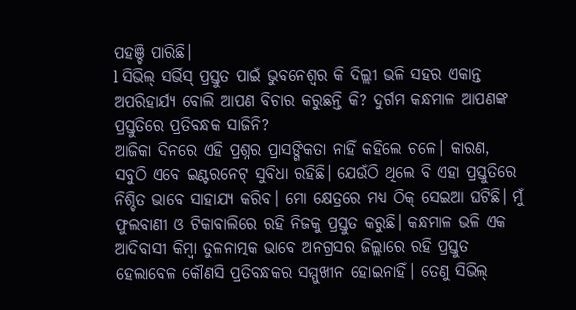ପହଞ୍ଚି ପାରିଛି।
l ସିଭିଲ୍ ସର୍ଭିସ୍ ପ୍ରସ୍ତୁତ ପାଇଁ ଭୁବନେଶ୍ବର କି ଦିଲ୍ଲୀ ଭଳି ସହର ଏକାନ୍ତ ଅପରିହାର୍ଯ୍ୟ ବୋଲି ଆପଣ ବିଚାର କରୁଛନ୍ତି କି? ଦୁର୍ଗମ କନ୍ଧମାଳ ଆପଣଙ୍କ ପ୍ରସ୍ତୁତିରେ ପ୍ରତିବନ୍ଧକ ସାଜିନି?
ଆଜିକା ଦିନରେ ଏହି ପ୍ରଶ୍ନର ପ୍ରାସଙ୍ଗିକତା ନାହିଁ କହିଲେ ଚଳେ। କାରଣ, ସବୁଠି ଏବେ ଇଣ୍ଟରନେଟ୍ ସୁବିଧା ରହିଛି। ଯେଉଁଠି ଥିଲେ ବି ଏହା ପ୍ରସ୍ତୁତିରେ ନିଶ୍ଚିତ ଭାବେ ସାହାଯ୍ୟ କରିବ। ମୋ କ୍ଷେତ୍ରରେ ମଧ୍ୟ ଠିକ୍ ସେଇଆ ଘଟିଛି। ମୁଁ ଫୁଲବାଣୀ ଓ ଟିକାବାଲିରେ ରହି ନିଜକୁ ପ୍ରସ୍ତୁତ କରୁଛି। କନ୍ଧମାଳ ଭଳି ଏକ ଆଦିବାସୀ କିମ୍ବା ତୁଳନାତ୍ମକ ଭାବେ ଅନଗ୍ରସର ଜିଲ୍ଲାରେ ରହି ପ୍ରସ୍ତୁତ ହେଲାବେଳ କୌଣସି ପ୍ରତିବନ୍ଧକର ସମ୍ମୁଖୀନ ହୋଇନାହିଁ। ତେଣୁ ସିଭିଲ୍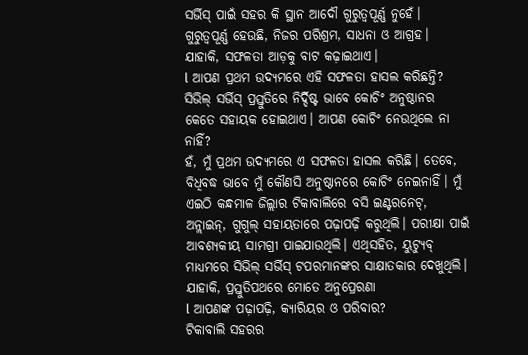ସର୍ଭିସ୍ ପାଇଁ ସହର କି ସ୍ଥାନ ଆଦୌ ଗୁରୁତ୍ବପୂର୍ଣ୍ଣ ନୁହେଁ। ଗୁରୁତ୍ବପୂର୍ଣ୍ଣ ହେଉଛି, ନିଜର ପରିଶ୍ରମ, ସାଧନା ଓ ଆଗ୍ରହ। ଯାହାକି, ସଫଳତା ଆଡ଼କୁ ବାଟ କଢ଼ାଇଥାଏ।
l ଆପଣ ପ୍ରଥମ ଉଦ୍ୟମରେ ଏହି ସଫଳତା ହାସଲ କରିଛନ୍ତି? ସିଭିଲ୍ ସର୍ଭିସ୍ ପ୍ରସ୍ତୁତିରେ ନିର୍ଦ୍ଦିଷ୍ଟ ଭାବେ କୋଚିଂ ଅନୁଷ୍ଠାନର କେତେ ସହାୟକ ହୋଇଥାଏ। ଆପଣ କୋଚିଂ ନେଉଥିଲେ ନା ନାହିଁ?
ହଁ, ମୁଁ ପ୍ରଥମ ଉଦ୍ୟମରେ ଏ ସଫଳତା ହାସଲ କରିଛି। ତେବେ, ବିଧିବଦ୍ଧ ଭାବେ ମୁଁ କୌଣସି ଅନୁଷ୍ଠାନରେ କୋଚିଂ ନେଇନାହିଁ। ମୁଁ ଏଇଠି କନ୍ଧମାଳ ଜିଲ୍ଲାର ଟିକାବାଲିରେ ବସି ଇଣ୍ଟରନେଟ୍, ଅନ୍ଲାଇନ୍, ଗୁଗୁଲ୍ ସହାୟତାରେ ପଢ଼ାପଢ଼ି କରୁଥିଲି। ପରୀକ୍ଷା ପାଇଁ ଆବଶ୍ୟକୀୟ ସାମଗ୍ରୀ ପାଇଯାଉଥିଲି। ଏଥିସହିତ, ୟୁଟ୍ୟୁବ୍ ମାଧ୍ୟମରେ ସିଭିଲ୍ ସର୍ଭିସ୍ ଟପରମାନଙ୍କର ସାକ୍ଷାତକାର ଦେଖୁଥିଲି। ଯାହାକି, ପ୍ରସ୍ତୁତିପଥରେ ମୋତେ ଅନୁପ୍ରେରଣା
l ଆପଣଙ୍କ ପଢ଼ାପଢ଼ି, କ୍ୟାରିୟର ଓ ପରିବାର?
ଟିକାବାଲି ସହରର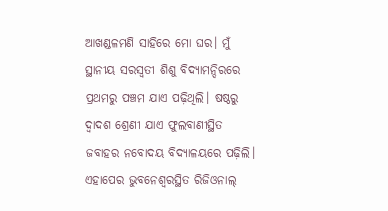ଆଖଣ୍ଡଳମଣି ସାହିରେ ମୋ ଘର। ମୁଁ ସ୍ଥାନୀୟ ସରସ୍ବତୀ ଶିଶୁ ବିଦ୍ୟାମନ୍ଦିରରେ ପ୍ରଥମରୁ ପଞ୍ଚମ ଯାଏ ପଢ଼ିଥିଲି। ଷଷ୍ଠରୁ ଦ୍ବାଦଶ ଶ୍ରେଣୀ ଯାଏ ଫୁଲବାଣୀସ୍ଥିତ ଜବାହର ନବୋଦୟ ବିଦ୍ୟାଳୟରେ ପଢ଼ିଲି। ଏହାପେର ଭୁବନେଶ୍ବରସ୍ଥିତ ରିଜିଓନାଲ୍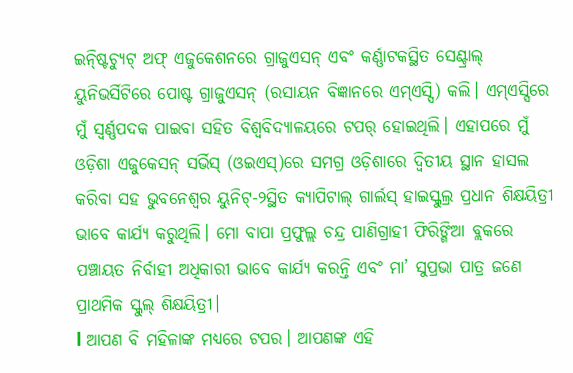ଇନ୍ଷ୍ଟିଚ୍ୟୁଟ୍ ଅଫ୍ ଏଜୁକେଶନରେ ଗ୍ରାଜୁଏସନ୍ ଏବଂ କର୍ଣ୍ଣାଟକସ୍ଥିତ ସେଣ୍ଟ୍ରାଲ୍ ୟୁନିଭର୍ସିଟିରେ ପୋଷ୍ଟ ଗ୍ରାଜୁଏସନ୍ (ରସାୟନ ବିଜ୍ଞାନରେ ଏମ୍ଏସ୍ସି) କଲି। ଏମ୍ଏସ୍ସିରେ ମୁଁ ସ୍ବର୍ଣ୍ଣପଦକ ପାଇବା ସହିତ ବିଶ୍ବବିଦ୍ୟାଳୟରେ ଟପର୍ ହୋଇଥିଲି। ଏହାପରେ ମୁଁ ଓଡ଼ିଶା ଏଜୁକେସନ୍ ସର୍ଭିସ୍ (ଓଇଏସ୍)ରେ ସମଗ୍ର ଓଡ଼ିଶାରେ ଦ୍ବିତୀୟ ସ୍ଥାନ ହାସଲ କରିବା ସହ ଭୁବନେଶ୍ବର ୟୁନିଟ୍-୨ସ୍ଥିତ କ୍ୟାପିଟାଲ୍ ଗାର୍ଲସ୍ ହାଇସ୍କୁଲ୍ର ପ୍ରଧାନ ଶିକ୍ଷୟିତ୍ରୀ ଭାବେ କାର୍ଯ୍ୟ କରୁଥିଲି। ମୋ ବାପା ପ୍ରଫୁଲ୍ଲ ଚନ୍ଦ୍ର ପାଣିଗ୍ରାହୀ ଫିରିଙ୍ଗିଆ ବ୍ଲକରେ ପଞ୍ଚାୟତ ନିର୍ବାହୀ ଅଧିକାରୀ ଭାବେ କାର୍ଯ୍ୟ କରନ୍ତି ଏବଂ ମା’ ସୁପ୍ରଭା ପାତ୍ର ଜଣେ ପ୍ରାଥମିକ ସ୍କୁଲ୍ ଶିକ୍ଷୟିତ୍ରୀ।
l ଆପଣ ବି ମହିଳାଙ୍କ ମଧ୍ୟରେ ଟପର। ଆପଣଙ୍କ ଏହି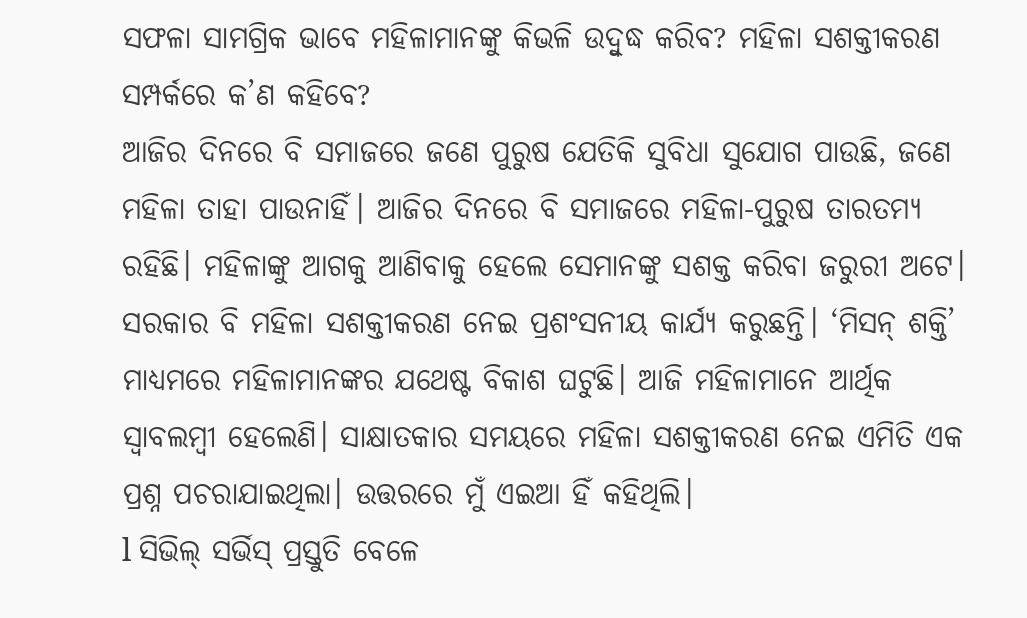ସଫଳା ସାମଗ୍ରିକ ଭାବେ ମହିଳାମାନଙ୍କୁ କିଭଳି ଉଦ୍ବୁଦ୍ଧ କରିବ? ମହିଳା ସଶକ୍ତୀକରଣ ସମ୍ପର୍କରେ କ’ଣ କହିବେ?
ଆଜିର ଦିନରେ ବି ସମାଜରେ ଜଣେ ପୁରୁଷ ଯେତିକି ସୁବିଧା ସୁଯୋଗ ପାଉଛି, ଜଣେ ମହିଳା ତାହା ପାଉନାହିଁ। ଆଜିର ଦିନରେ ବି ସମାଜରେ ମହିଳା-ପୁରୁଷ ତାରତମ୍ୟ ରହିଛି। ମହିଳାଙ୍କୁ ଆଗକୁ ଆଣିବାକୁ ହେଲେ ସେମାନଙ୍କୁ ସଶକ୍ତ କରିବା ଜରୁରୀ ଅଟେ। ସରକାର ବି ମହିଳା ସଶକ୍ତୀକରଣ ନେଇ ପ୍ରଶଂସନୀୟ କାର୍ଯ୍ୟ କରୁଛନ୍ତି। ‘ମିସନ୍ ଶକ୍ତି’ ମାଧ୍ୟମରେ ମହିଳାମାନଙ୍କର ଯଥେଷ୍ଟ ବିକାଶ ଘଟୁଛି। ଆଜି ମହିଳାମାନେ ଆର୍ଥିକ ସ୍ବାବଲମ୍ବୀ ହେଲେଣି। ସାକ୍ଷାତକାର ସମୟରେ ମହିଳା ସଶକ୍ତୀକରଣ ନେଇ ଏମିତି ଏକ ପ୍ରଶ୍ନ ପଚରାଯାଇଥିଲା। ଉତ୍ତରରେ ମୁଁ ଏଇଆ ହିଁ କହିଥିଲି।
l ସିଭିଲ୍ ସର୍ଭିସ୍ ପ୍ରସ୍ତୁତି ବେଳେ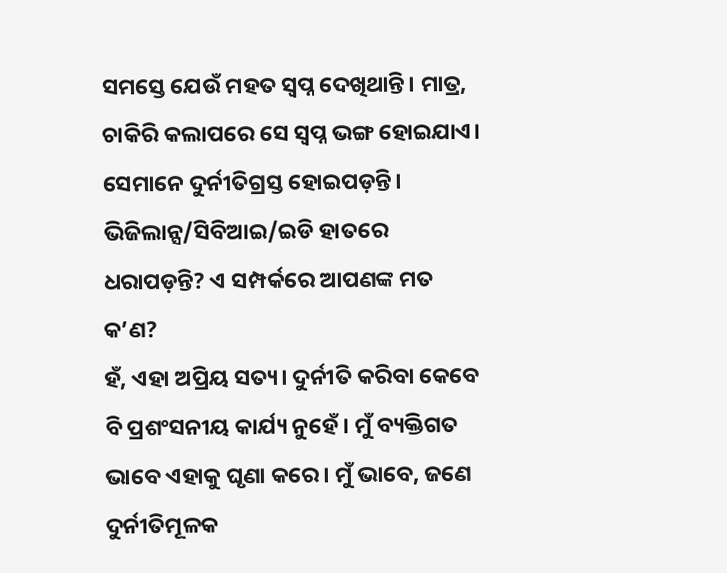ସମସ୍ତେ ଯେଉଁ ମହତ ସ୍ବପ୍ନ ଦେଖିଥାନ୍ତି। ମାତ୍ର, ଚାକିରି କଲାପରେ ସେ ସ୍ବପ୍ନ ଭଙ୍ଗ ହୋଇଯାଏ। ସେମାନେ ଦୁର୍ନୀତିଗ୍ରସ୍ତ ହୋଇପଡ଼ନ୍ତି। ଭିଜିଲାନ୍ସ/ସିବିଆଇ/ଇଡି ହାତରେ ଧରାପଡ଼ନ୍ତି? ଏ ସମ୍ପର୍କରେ ଆପଣଙ୍କ ମତ କ’ଣ?
ହଁ, ଏହା ଅପ୍ରିୟ ସତ୍ୟ। ଦୁର୍ନୀତି କରିବା କେବେ ବି ପ୍ରଶଂସନୀୟ କାର୍ଯ୍ୟ ନୁହେଁ। ମୁଁ ବ୍ୟକ୍ତିଗତ ଭାବେ ଏହାକୁ ଘୃଣା କରେ। ମୁଁ ଭାବେ, ଜଣେ ଦୁର୍ନୀତିମୂଳକ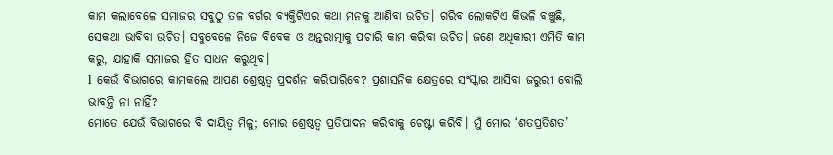କାମ କଲାବେଳେ ସମାଜର ସବୁଠୁ ତଳ ବର୍ଗର ବ୍ୟକ୍ତିଟିଏର କଥା ମନକୁ ଆଣିବା ଉଚିତ। ଗରିବ ଲୋକଟିଏ କିଭଳି ବଞ୍ଚୁଛି, ସେକଥା ଭାବିବା ଉଚିତ। ସବୁବେଳେ ନିଜେ ବିବେକ ଓ ଅନ୍ତରାତ୍ମାକୁ ପଚାରି କାମ କରିବା ଉଚିତ। ଜଣେ ଅଧିକାରୀ ଏମିତି କାମ କରୁ, ଯାହାକି ସମାଜର ହିତ ସାଧନ କରୁଥିବ।
l କେଉଁ ବିଭାଗରେ କାମକଲେ ଆପଣ ଶ୍ରେଷ୍ଠତ୍ବ ପ୍ରଦର୍ଶନ କରିପାରିବେ? ପ୍ରଶାସନିକ କ୍ଷେତ୍ରରେ ସଂସ୍କାର ଆସିବା ଜରୁରୀ ବୋଲି ଭାବନ୍ତି ନା ନାହିଁ?
ମୋତେ ଯେଉଁ ବିଭାଗରେ ବି ଦାୟିତ୍ବ ମିଳୁ; ମୋର ଶ୍ରେଷ୍ଠତ୍ବ ପ୍ରତିପାଦନ କରିବାକୁ ଚେଷ୍ଟା କରିବି। ମୁଁ ମୋର ‘ଶତପ୍ରତିଶତ’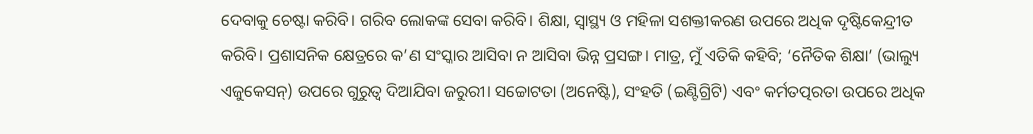ଦେବାକୁ ଚେଷ୍ଟା କରିବି। ଗରିବ ଲୋକଙ୍କ ସେବା କରିବି। ଶିକ୍ଷା, ସ୍ବାସ୍ଥ୍ୟ ଓ ମହିଳା ସଶକ୍ତୀକରଣ ଉପରେ ଅଧିକ ଦୃଷ୍ଟିକେନ୍ଦ୍ରୀତ କରିବି। ପ୍ରଶାସନିକ କ୍ଷେତ୍ରରେ କ’ଣ ସଂସ୍କାର ଆସିବା ନ ଆସିବା ଭିନ୍ନ ପ୍ରସଙ୍ଗ। ମାତ୍ର, ମୁଁ ଏତିକି କହିବି; ‘ନୈତିକ ଶିକ୍ଷା’ (ଭାଲ୍ୟୁ ଏଜୁକେସନ୍) ଉପରେ ଗୁରୁତ୍ବ ଦିଆଯିବା ଜରୁରୀ। ସଚ୍ଚୋଟତା (ଅନେଷ୍ଟି), ସଂହତି (ଇଣ୍ଟିଗ୍ରିଟି) ଏବଂ କର୍ମତତ୍ପରତା ଉପରେ ଅଧିକ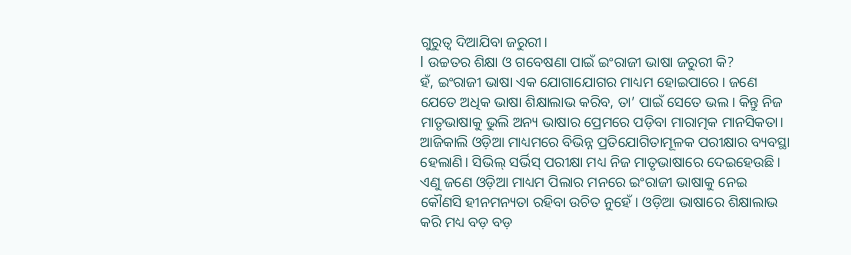ଗୁରୁତ୍ବ ଦିଆଯିବା ଜରୁରୀ।
l ଉଚ୍ଚତର ଶିକ୍ଷା ଓ ଗବେଷଣା ପାଇଁ ଇଂରାଜୀ ଭାଷା ଜରୁରୀ କି?
ହଁ, ଇଂରାଜୀ ଭାଷା ଏକ ଯୋଗାଯୋଗର ମାଧ୍ୟମ ହୋଇପାରେ। ଜଣେ ଯେତେ ଅଧିକ ଭାଷା ଶିକ୍ଷାଲାଭ କରିବ, ତା’ ପାଇଁ ସେତେ ଭଲ। କିନ୍ତୁ ନିଜ ମାତୃଭାଷାକୁ ଭୁଲି ଅନ୍ୟ ଭାଷାର ପ୍ରେମରେ ପଡ଼ିବା ମାରାତ୍ମକ ମାନସିକତା। ଆଜିକାଲି ଓଡ଼ିଆ ମାଧ୍ୟମରେ ବିଭିନ୍ନ ପ୍ରତିଯୋଗିତାମୂଳକ ପରୀକ୍ଷାର ବ୍ୟବସ୍ଥା ହେଲାଣି। ସିଭିଲ୍ ସର୍ଭିସ୍ ପରୀକ୍ଷା ମଧ୍ୟ ନିଜ ମାତୃଭାଷାରେ ଦେଇହେଉଛି। ଏଣୁ ଜଣେ ଓଡ଼ିଆ ମାଧ୍ୟମ ପିଲାର ମନରେ ଇଂରାଜୀ ଭାଷାକୁ ନେଇ କୌଣସି ହୀନମନ୍ୟତା ରହିବା ଉଚିତ ନୁହେଁ। ଓଡ଼ିଆ ଭାଷାରେ ଶିକ୍ଷାଲାଭ କରି ମଧ୍ୟ ବଡ଼ ବଡ଼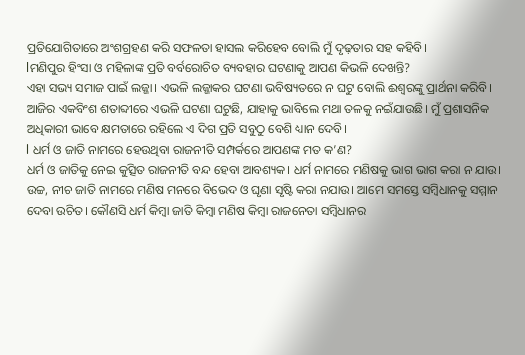ପ୍ରତିଯୋଗିତାରେ ଅଂଶଗ୍ରହଣ କରି ସଫଳତା ହାସଲ କରିହେବ ବୋଲି ମୁଁ ଦୃଢ଼ତାର ସହ କହିବି।
lମଣିପୁର ହିଂସା ଓ ମହିଳାଙ୍କ ପ୍ରତି ବର୍ବରୋଚିତ ବ୍ୟବହାର ଘଟଣାକୁ ଆପଣ କିଭଳି ଦେଖନ୍ତି?
ଏହା ସଭ୍ୟ ସମାଜ ପାଇଁ ଲଜ୍ଜା। ଏଭଳି ଲଜ୍ଜାକର ଘଟଣା ଭବିଷ୍ୟତରେ ନ ଘଟୁ ବୋଲି ଈଶ୍ବରଙ୍କୁ ପ୍ରାର୍ଥନା କରିବି। ଆଜିର ଏକବିଂଶ ଶତାବ୍ଦୀରେ ଏଭଳି ଘଟଣା ଘଟୁଛି, ଯାହାକୁ ଭାବିଲେ ମଥା ତଳକୁ ନଇଁଯାଉଛି। ମୁଁ ପ୍ରଶାସନିକ ଅଧିକାରୀ ଭାବେ କ୍ଷମତାରେ ରହିଲେ ଏ ଦିଗ ପ୍ରତି ସବୁଠୁ ବେଶି ଧ୍ୟାନ ଦେବି।
l ଧର୍ମ ଓ ଜାତି ନାମରେ ହେଉଥିବା ରାଜନୀତି ସମ୍ପର୍କରେ ଆପଣଙ୍କ ମତ କ’ଣ?
ଧର୍ମ ଓ ଜାତିକୁ ନେଇ କୁତ୍ସିତ ରାଜନୀତି ବନ୍ଦ ହେବା ଆବଶ୍ୟକ। ଧର୍ମ ନାମରେ ମଣିଷକୁ ଭାଗ ଭାଗ କରା ନ ଯାଉ। ଉଚ୍ଚ, ନୀଚ ଜାତି ନାମରେ ମଣିଷ ମନରେ ବିଭେଦ ଓ ଘୃଣା ସୃଷ୍ଟି କରା ନଯାଉ। ଆମେ ସମସ୍ତେ ସମ୍ବିଧାନକୁ ସମ୍ମାନ ଦେବା ଉଚିତ। କୌଣସି ଧର୍ମ କିମ୍ବା ଜାତି କିମ୍ବା ମଣିଷ କିମ୍ବା ରାଜନେତା ସମ୍ବିଧାନର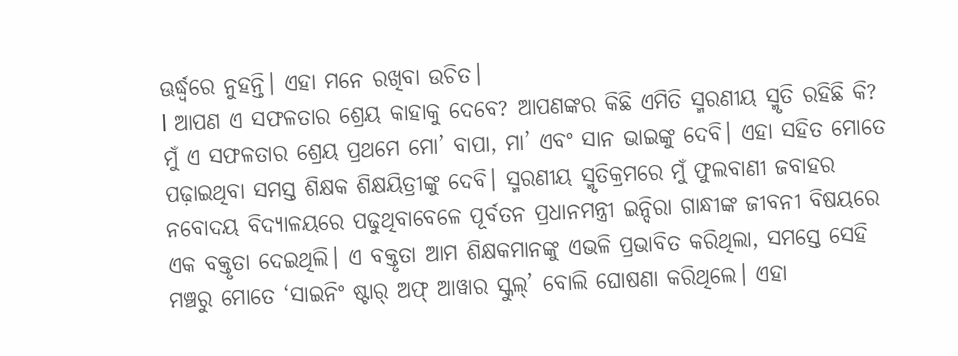ଊର୍ଦ୍ଧ୍ବରେ ନୁହନ୍ତି। ଏହା ମନେ ରଖିବା ଉଚିତ।
l ଆପଣ ଏ ସଫଳତାର ଶ୍ରେୟ କାହାକୁ ଦେବେ? ଆପଣଙ୍କର କିଛି ଏମିତି ସ୍ମରଣୀୟ ସ୍ମୃତି ରହିଛି କି?
ମୁଁ ଏ ସଫଳତାର ଶ୍ରେୟ ପ୍ରଥମେ ମୋ’ ବାପା, ମା’ ଏବଂ ସାନ ଭାଇଙ୍କୁ ଦେବି। ଏହା ସହିତ ମୋତେ ପଢ଼ାଇଥିବା ସମସ୍ତ ଶିକ୍ଷକ ଶିକ୍ଷୟିତ୍ରୀଙ୍କୁ ଦେବି। ସ୍ମରଣୀୟ ସ୍ମୃତିକ୍ରମରେ ମୁଁ ଫୁଲବାଣୀ ଜବାହର ନବୋଦୟ ବିଦ୍ୟାଳୟରେ ପଢୁଥିବାବେଳେ ପୂର୍ବତନ ପ୍ରଧାନମନ୍ତ୍ରୀ ଇନ୍ଦିରା ଗାନ୍ଧୀଙ୍କ ଜୀବନୀ ବିଷୟରେ ଏକ ବକ୍ତୃତା ଦେଇଥିଲି। ଏ ବକ୍ତୃତା ଆମ ଶିକ୍ଷକମାନଙ୍କୁ ଏଭଳି ପ୍ରଭାବିତ କରିଥିଲା, ସମସ୍ତେ ସେହି ମଞ୍ଚରୁ ମୋତେ ‘ସାଇନିଂ ଷ୍ଟାର୍ ଅଫ୍ ଆୱାର ସ୍କୁଲ୍’ ବୋଲି ଘୋଷଣା କରିଥିଲେ। ଏହା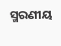ସ୍ମରଣୀୟ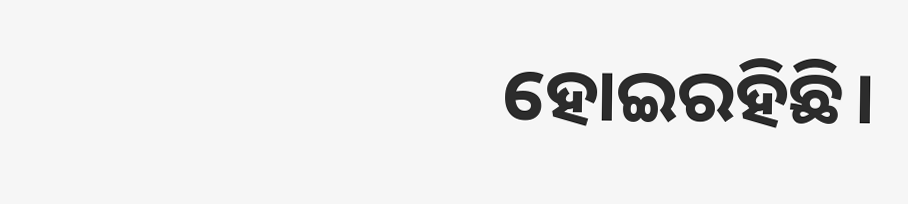ହୋଇରହିଛି।